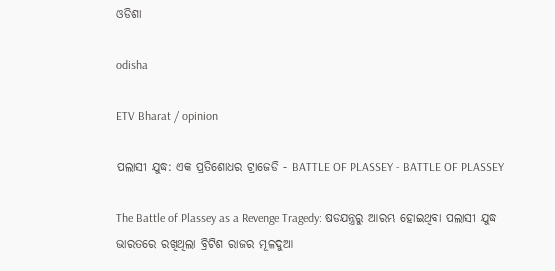ଓଡିଶା

odisha

ETV Bharat / opinion

ପଲାସୀ ଯୁଦ୍ଧ: ଏକ ପ୍ରତିଶୋଧର ଟ୍ରାଜେଡି - BATTLE OF PLASSEY - BATTLE OF PLASSEY

The Battle of Plassey as a Revenge Tragedy: ଷଡଯନ୍ତ୍ରରୁ ଆରମ୍ଭ ହୋଇଥିବା ପଲାସୀ ଯୁଦ୍ଧ ଭାରତରେ ରଖିଥିଲା ବ୍ରିଟିଶ ରାଜର ମୂଳଦୁଆ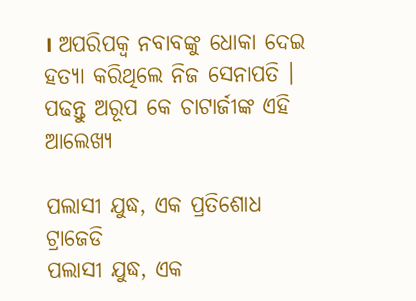। ଅପରିପକ୍ବ ନବାବଙ୍କୁ ଧୋକା ଦେଇ ହତ୍ୟା କରିଥିଲେ ନିଜ ସେନାପତି । ପଢନ୍ତୁ ଅରୂପ କେ ଚାଟାର୍ଜୀଙ୍କ ଏହି ଆଲେଖ୍ୟ

ପଲାସୀ ଯୁଦ୍ଧ, ଏକ ପ୍ରତିଶୋଧ ଟ୍ରାଜେଡି
ପଲାସୀ ଯୁଦ୍ଧ, ଏକ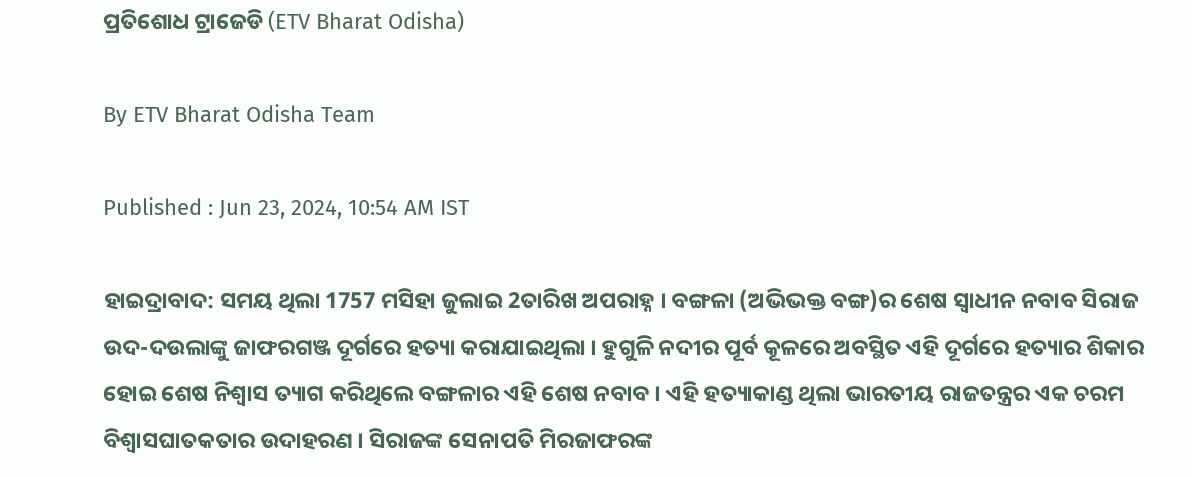ପ୍ରତିଶୋଧ ଟ୍ରାଜେଡି (ETV Bharat Odisha)

By ETV Bharat Odisha Team

Published : Jun 23, 2024, 10:54 AM IST

ହାଇଦ୍ରାବାଦ: ସମୟ ଥିଲା 1757 ମସିହା ଜୁଲାଇ 2ତାରିଖ ଅପରାହ୍ନ । ବଙ୍ଗଳା (ଅଭିଭକ୍ତ ବଙ୍ଗ)ର ଶେଷ ସ୍ବାଧୀନ ନବାବ ସିରାଜ ଉଦ-ଦଉଲାଙ୍କୁ ଜାଫରଗଞ୍ଜ ଦୂର୍ଗରେ ହତ୍ୟା କରାଯାଇଥିଲା । ହୁଗୁଳି ନଦୀର ପୂର୍ବ କୂଳରେ ଅବସ୍ଥିତ ଏହି ଦୂର୍ଗରେ ହତ୍ୟାର ଶିକାର ହୋଇ ଶେଷ ନିଶ୍ବାସ ତ୍ୟାଗ କରିଥିଲେ ବଙ୍ଗଳାର ଏହି ଶେଷ ନବାବ । ଏହି ହତ୍ୟାକାଣ୍ଡ ଥିଲା ଭାରତୀୟ ରାଜତନ୍ତ୍ରର ଏକ ଚରମ ବିଶ୍ବାସଘାତକତାର ଉଦାହରଣ । ସିରାଜଙ୍କ ସେନାପତି ମିରଜାଫରଙ୍କ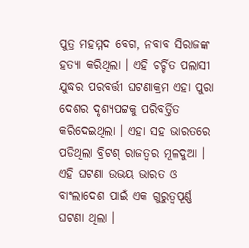ପୁତ୍ର ମହମ୍ମଦ ବେଗ, ନବାବ ସିରାଜଙ୍କ ହତ୍ୟା କରିଥିଲା । ଏହି ଚର୍ଚ୍ଚିତ ପଲାସୀ ଯୁଦ୍ଧର ପରବର୍ତ୍ତୀ ଘଟଣାକ୍ରମ ଏହା ପୁରା ଦେଶର ଦୃଶ୍ୟପଟ୍ଟକୁ ପରିବର୍ତ୍ତିତ କରିଦେଇଥିଲା । ଏହା ସହ ଭାରତରେ ପଡିଥିଲା ବ୍ରିଟଶ୍‌ ରାଜତ୍ବର ମୂଳଦୁଆ । ଏହି ଘଟଣା ଉଭୟ ଭାରତ ଓ ବାଂଲାଦେଶ ପାଇଁ ଏକ ଗୁରୁତ୍ବପୂର୍ଣ୍ଣ ଘଟଣା ଥିଲା ।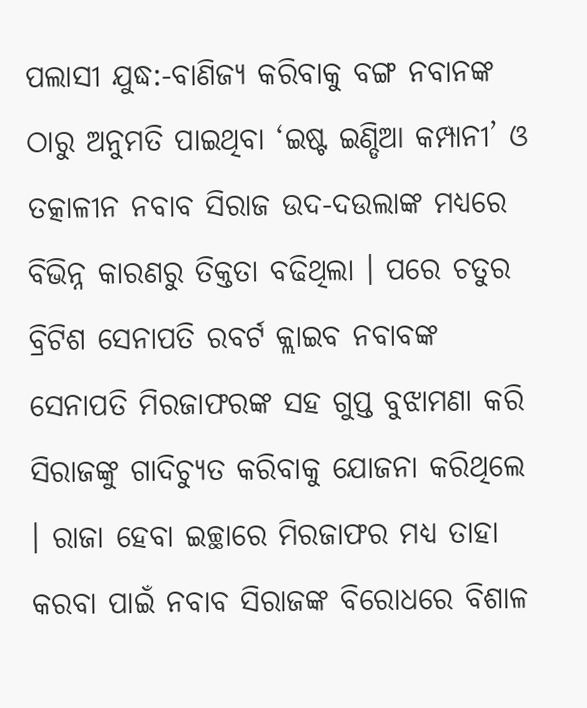ପଲାସୀ ଯୁଦ୍ଧ:-ବାଣିଜ୍ୟ କରିବାକୁ ବଙ୍ଗ ନବାନଙ୍କ ଠାରୁ ଅନୁମତି ପାଇଥିବା ‘ଇଷ୍ଟ ଇଣ୍ଡିଆ କମ୍ପାନୀ’ ଓ ତତ୍କାଳୀନ ନବାବ ସିରାଜ ଉଦ-ଦଉଲାଙ୍କ ମଧ୍ୟରେ ବିଭିନ୍ନ କାରଣରୁ ତିକ୍ତତା ବଢିଥିଲା । ପରେ ଚତୁର ବ୍ରିଟିଶ ସେନାପତି ରବର୍ଟ କ୍ଲାଇବ ନବାବଙ୍କ ସେନାପତି ମିରଜାଫରଙ୍କ ସହ ଗୁପ୍ତ ବୁଝାମଣା କରି ସିରାଜଙ୍କୁ ଗାଦିଚ୍ୟୁତ କରିବାକୁ ଯୋଜନା କରିଥିଲେ । ରାଜା ହେବା ଇଚ୍ଛାରେ ମିରଜାଫର ମଧ୍ୟ ତାହା କରବା ପାଇଁ ନବାବ ସିରାଜଙ୍କ ବିରୋଧରେ ବିଶାଳ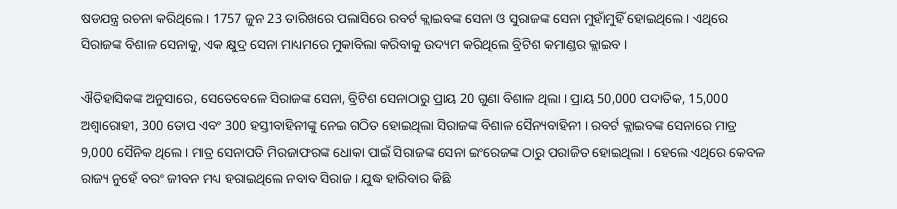ଷଡଯନ୍ତ୍ର ରଚନା କରିଥିଲେ । 1757 ଜୁନ 23 ତାରିଖରେ ପଲାସିରେ ରବର୍ଟ କ୍ଲାଇବଙ୍କ ସେନା ଓ ସୁରାଜଙ୍କ ସେନା ମୁହାଁମୁହିଁ ହୋଇଥିଲେ । ଏଥିରେ ସିରାଜଙ୍କ ବିଶାଳ ସେନାକୁ, ଏକ କ୍ଷୁଦ୍ର ସେନା ମାଧ୍ୟମରେ ମୁକାବିଲା କରିବାକୁ ଉଦ୍ୟମ କରିଥିଲେ ବ୍ରିଟିଶ କମାଣ୍ଡର କ୍ଲାଇବ ।

ଐତିହାସିକଙ୍କ ଅନୁସାରେ, ସେତେବେଳେ ସିରାଜଙ୍କ ସେନା, ବ୍ରିଟିଶ ସେନାଠାରୁ ପ୍ରାୟ 20 ଗୁଣା ବିଶାଳ ଥିଲା । ପ୍ରାୟ 50,000 ପଦାତିକ, 15,000 ଅଶ୍ୱାରୋହୀ, 300 ତୋପ ଏବଂ 300 ହସ୍ତୀବାହିନୀଙ୍କୁ ନେଇ ଗଠିତ ହୋଇଥିଲା ସିରାଜଙ୍କ ବିଶାଳ ସୈନ୍ୟବାହିନୀ । ରବର୍ଟ କ୍ଲାଇବଙ୍କ ସେନାରେ ମାତ୍ର 9,000 ସୈନିକ ଥିଲେ । ମାତ୍ର ସେନାପତି ମିରଜାଫରଙ୍କ ଧୋକା ପାଇଁ ସିରାଜଙ୍କ ସେନା ଇଂରେଜଙ୍କ ଠାରୁ ପରାଜିତ ହୋଇଥିଲା । ହେଲେ ଏଥିରେ କେବଳ ରାଜ୍ୟ ନୁହେଁ ବରଂ ଜୀବନ ମଧ୍ୟ ହରାଇଥିଲେ ନବାବ ସିରାଜ । ଯୁଦ୍ଧ ହାରିବାର କିଛି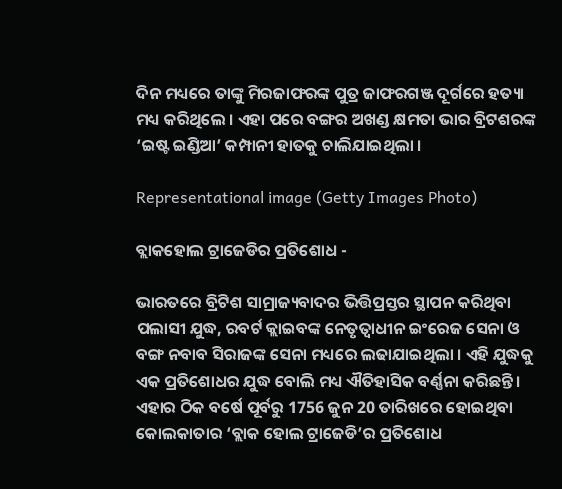ଦିନ ମଧ୍ୟରେ ତାଙ୍କୁ ମିରଜାଫରଙ୍କ ପୁତ୍ର ଜାଫରଗଞ୍ଜ ଦୂର୍ଗରେ ହତ୍ୟା ମଧ୍ୟ କରିଥିଲେ । ଏହା ପରେ ବଙ୍ଗର ଅଖଣ୍ଡ କ୍ଷମତା ଭାର ବ୍ରିଟଶରଙ୍କ ‘ଇଷ୍ଟ ଇଣ୍ଡିଆ’ କମ୍ପାନୀ ହାତକୁ ଚାଲିଯାଇଥିଲା ।

Representational image (Getty Images Photo)

ବ୍ଲାକହୋଲ ଟ୍ରାଜେଡିର ପ୍ରତିଶୋଧ -

ଭାରତରେ ବ୍ରିଟିଶ ସାମ୍ରାଜ୍ୟବାଦର ଭିତ୍ତିପ୍ରସ୍ତର ସ୍ଥାପନ କରିଥିବା ପଲାସୀ ଯୁଦ୍ଧ, ରବର୍ଟ କ୍ଲାଇବଙ୍କ ନେତୃତ୍ବାଧୀନ ଇଂରେଜ ସେନା ଓ ବଙ୍ଗ ନବାବ ସିରାଜଙ୍କ ସେନା ମଧ୍ୟରେ ଲଢାଯାଇଥିଲା । ଏହି ଯୁଦ୍ଧକୁ ଏକ ପ୍ରତିଶୋଧର ଯୁଦ୍ଧ ବୋଲି ମଧ୍ୟ ଐତିହାସିକ ବର୍ଣ୍ଣନା କରିଛନ୍ତି । ଏହାର ଠିକ ବର୍ଷେ ପୂର୍ବରୁ 1756 ଜୁନ 20 ତାରିଖରେ ହୋଇଥିବା କୋଲକାତାର ‘ବ୍ଲାକ ହୋଲ ଟ୍ରାଜେଡି’ର ପ୍ରତିଶୋଧ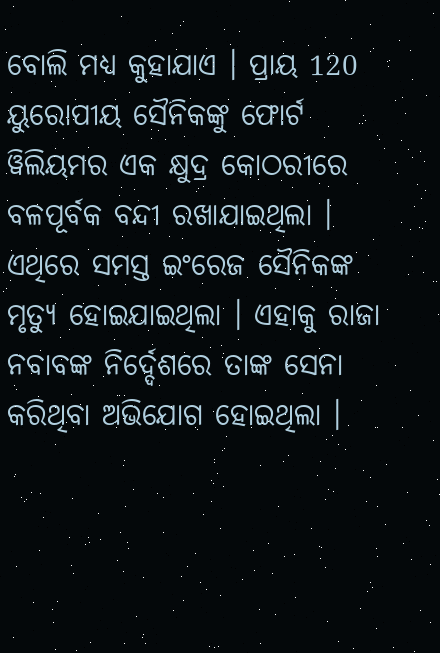ବୋଲି ମଧ୍ୟ କୁହାଯାଏ । ପ୍ରାୟ 120 ୟୁରୋପୀୟ ସୈନିକଙ୍କୁ ଫୋର୍ଟ ୱିଲିୟମର ଏକ କ୍ଷୁଦ୍ର କୋଠରୀରେ ବଳପୂର୍ବକ ବନ୍ଦୀ ରଖାଯାଇଥିଲା । ଏଥିରେ ସମସ୍ତ ଇଂରେଜ ସୈନିକଙ୍କ ମୃତ୍ୟୁ ହୋଇଯାଇଥିଲା । ଏହାକୁ ରାଜା ନବାବଙ୍କ ନିର୍ଦ୍ଦେଶରେ ତାଙ୍କ ସେନା କରିଥିବା ଅଭିଯୋଗ ହୋଇଥିଲା ।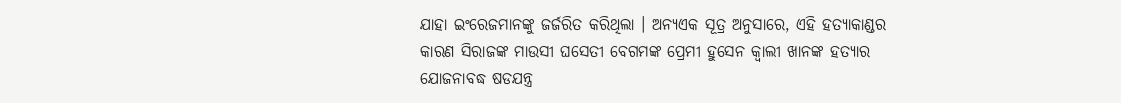ଯାହା ଇଂରେଜମାନଙ୍କୁ ଜର୍ଜରିତ କରିଥିଲା । ଅନ୍ୟଏକ ସୂତ୍ର ଅନୁସାରେ, ଏହି ହତ୍ୟାକାଣ୍ଡର କାରଣ ସିରାଜଙ୍କ ମାଉସୀ ଘସେତୀ ବେଗମଙ୍କ ପ୍ରେମୀ ହୁସେନ କ୍ବାଲୀ ଖାନଙ୍କ ହତ୍ୟାର ଯୋଜନାବଦ୍ଧ ଷଡଯନ୍ତ୍ର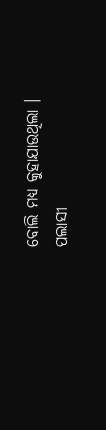ବୋଲି ମଧ୍ୟ କୁହାଯାଉଥିଲା । ପଲାସୀ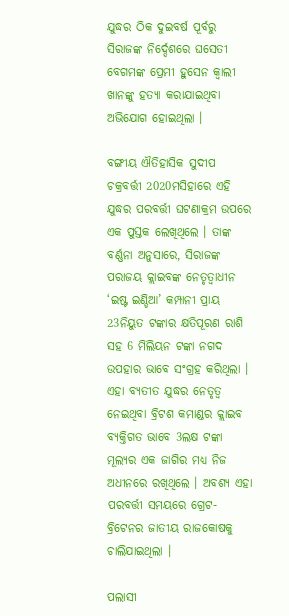ଯୁଦ୍ଧର ଠିକ ଦୁଇବର୍ଷ ପୂର୍ବରୁ ସିରାଜଙ୍କ ନିର୍ଦ୍ଦେଶରେ ଘସେତୀ ବେଗମଙ୍କ ପ୍ରେମୀ ହୁସେନ କ୍ବାଲୀ ଖାନଙ୍କୁ ହତ୍ୟା କରାଯାଇଥିବା ଅଭିଯୋଗ ହୋଇଥିଲା ।

ବଙ୍ଗୀୟ ଐତିହାସିକ ସୁଦୀପ ଚକ୍ରବର୍ତ୍ତୀ 2020ମସିହାରେ ଏହି ଯୁଦ୍ଧର ପରବର୍ତ୍ତୀ ଘଟଣାକ୍ରମ ଉପରେ ଏକ ପୁସ୍ତକ ଲେଖିଥିଲେ । ତାଙ୍କ ବର୍ଣ୍ଣନା ଅନୁସାରେ, ସିରାଜଙ୍କ ପରାଜୟ କ୍ଲାଇବଙ୍କ ନେତୃତ୍ବାଧୀନ ‘ଇଷ୍ଟ ଇଣ୍ଡିଆ’ କମ୍ପାନୀ ପ୍ରାୟ 23ନିୟୁତ ଟଙ୍କାର କ୍ଷତିପୂରଣ ରାଶି ସହ 6 ମିଲିୟନ ଟଙ୍କା ନଗଦ ଉପହାର ଭାବେ ସଂଗ୍ରହ କରିଥିଲା । ଏହା ବ୍ୟତୀତ ଯୁଦ୍ଧର ନେତୃତ୍ବ ନେଇଥିବା ବ୍ରିଟଶ କମାଣ୍ଡର କ୍ଲାଇବ ବ୍ୟକ୍ତିଗତ ଭାବେ 3ଲକ୍ଷ ଟଙ୍କା ମୂଲ୍ୟର ଏକ ଜାଗିର ମଧ୍ୟ ନିଜ ଅଧୀନରେ ରଖିଥିଲେ । ଅବଶ୍ୟ ଏହା ପରବର୍ତ୍ତୀ ସମୟରେ ଗ୍ରେଟ-ବ୍ରିଟେନର ଜାତୀୟ ରାଜକୋଷକୁ ଚାଲିଯାଇଥିଲା ।

ପଲାସୀ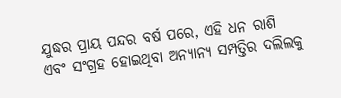ଯୁଦ୍ଧର ପ୍ରାୟ ପନ୍ଦର ବର୍ଷ ପରେ, ଏହି ଧନ ରାଶି ଏବଂ ସଂଗ୍ରହ ହୋଇଥିବା ଅନ୍ୟାନ୍ୟ ସମ୍ପତ୍ତିର ଦଲିଲକୁ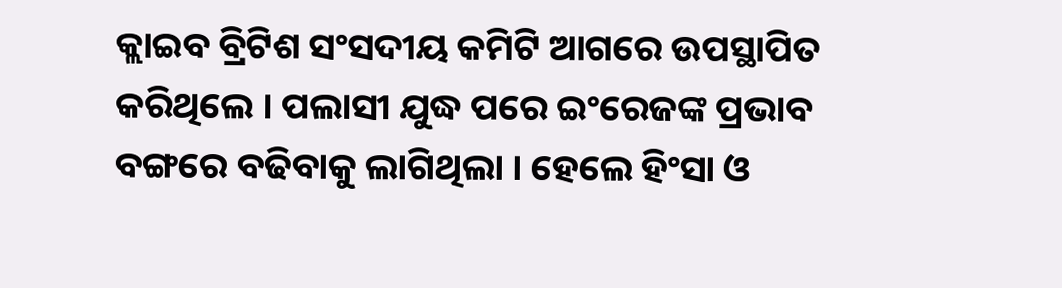କ୍ଲାଇବ ବ୍ରିଟିଶ ସଂସଦୀୟ କମିଟି ଆଗରେ ଉପସ୍ଥାପିତ କରିଥିଲେ । ପଲାସୀ ଯୁଦ୍ଧ ପରେ ଇଂରେଜଙ୍କ ପ୍ରଭାବ ବଙ୍ଗରେ ବଢିବାକୁ ଲାଗିଥିଲା । ହେଲେ ହିଂସା ଓ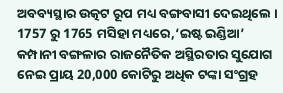ଅବବ୍ୟସ୍ଥାର ଉତ୍କଟ ରୂପ ମଧ୍ୟ ବଙ୍ଗବାସୀ ଦେଇଥିଲେ । 1757 ରୁ 1765 ମସିହା ମଧ୍ୟରେ,‘ଇଷ୍ଟ ଇଣ୍ଡିଆ’ କମ୍ପାନୀ ବଙ୍ଗଳାର ରାଜନୈତିକ ଅସ୍ଥିରତାର ସୁଯୋଗ ନେଇ ପ୍ରାୟ 20,000 କୋଟିରୁ ଅଧିକ ଟଙ୍କା ସଂଗ୍ରହ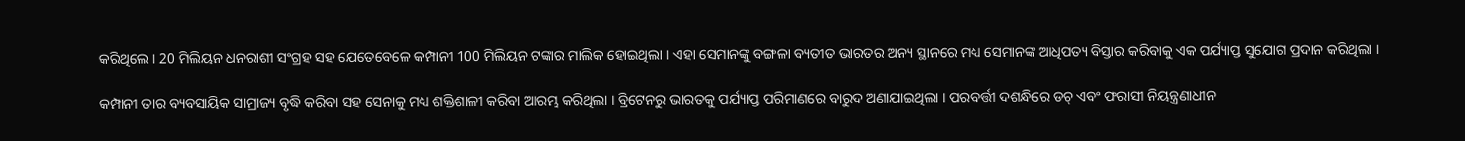କରିଥିଲେ । 20 ମିଲିୟନ ଧନରାଶୀ ସଂଗ୍ରହ ସହ ଯେତେବେଳେ କମ୍ପାନୀ 100 ମିଲିୟନ ଟଙ୍କାର ମାଲିକ ହୋଇଥିଲା । ଏହା ସେମାନଙ୍କୁ ବଙ୍ଗଳା ବ୍ୟତୀତ ଭାରତର ଅନ୍ୟ ସ୍ଥାନରେ ମଧ୍ୟ ସେମାନଙ୍କ ଆଧିପତ୍ୟ ବିସ୍ତାର କରିବାକୁ ଏକ ପର୍ଯ୍ୟାପ୍ତ ସୁଯୋଗ ପ୍ରଦାନ କରିଥିଲା ।

କମ୍ପାନୀ ତାର ବ୍ୟବସାୟିକ ସାମ୍ରାଜ୍ୟ ବୃଦ୍ଧି କରିବା ସହ ସେନାକୁ ମଧ୍ୟ ଶକ୍ତିଶାଳୀ କରିବା ଆରମ୍ଭ କରିଥିଲା । ବ୍ରିଟେନରୁ ଭାରତକୁ ପର୍ଯ୍ୟାପ୍ତ ପରିମାଣରେ ବାରୁଦ ଅଣାଯାଇଥିଲା । ପରବର୍ତ୍ତୀ ଦଶନ୍ଧିରେ ଡଚ୍ ଏବଂ ଫରାସୀ ନିୟନ୍ତ୍ରଣାଧୀନ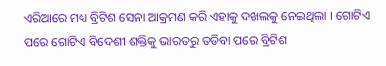ଏରିଆରେ ମଧ୍ୟ ବ୍ରିଟିଶ ସେନା ଆକ୍ରମଣ କରି ଏହାକୁ ଦଖଲକୁ ନେଇଥିଲା । ଗୋଟିଏ ପରେ ଗୋଟିଏ ବିଦେଶୀ ଶକ୍ତିକୁ ଭାରତରୁ ତଡିବା ପରେ ବ୍ରିଟିଶ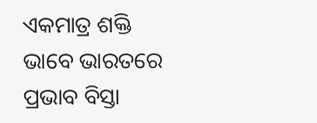ଏକମାତ୍ର ଶକ୍ତି ଭାବେ ଭାରତରେ ପ୍ରଭାବ ବିସ୍ତା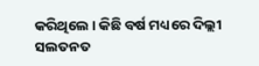କରିଥିଲେ । କିଛି ବର୍ଷ ମଧ୍ୟରେ ଦିଲ୍ଲୀ ସଲତନତ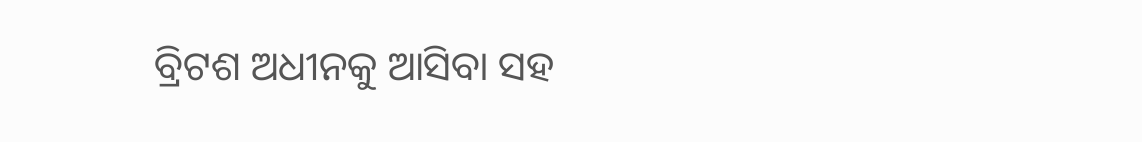ବ୍ରିଟଶ ଅଧୀନକୁ ଆସିବା ସହ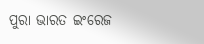ପୁରା ଭାରତ ଇଂରେଜ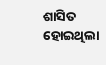ଶାସିତ ହୋଇଥିଲା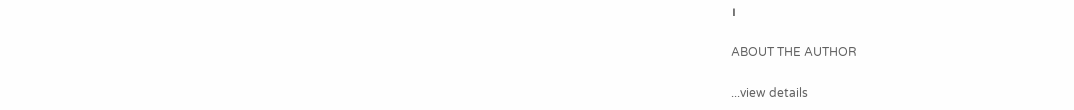।

ABOUT THE AUTHOR

...view details